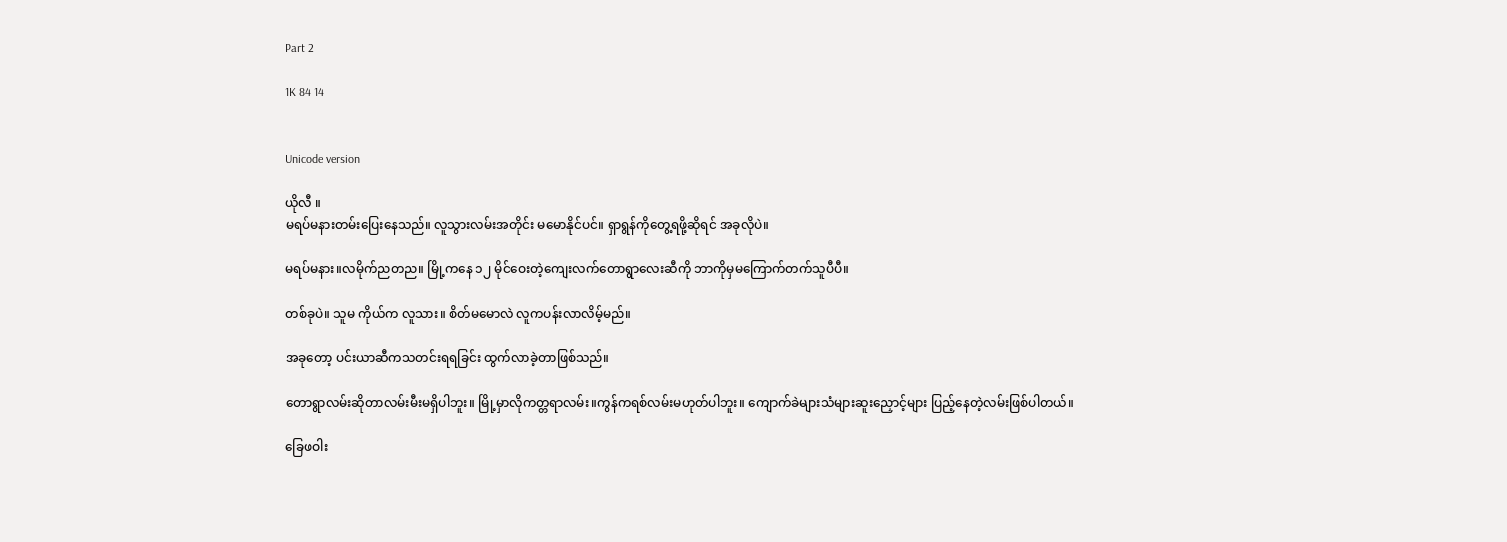Part 2

1K 84 14


Unicode version

ယိုလီ ။
မရပ်မနားတမ်းပြေးနေသည်။ လူသွားလမ်းအတိုင်း မမောနိုင်ပင်။ ရှာရွန်ကိုတွေ့ရဖို့ဆိုရင် အခုလိုပဲ။

မရပ်မနား။လမိုက်ညတည။ မြို့ကနေ ၁၂ မိုင်ဝေးတဲ့ကျေးလက်‌တောရွာလေးဆီကို ဘာကိုမှမကြောက်တက်သူပီပီ။

တစ်ခုပဲ။ သူမ ကိုယ်က လူသား။ စိတ်မမောလဲ လူကပန်းလာလိမ့်မည်။

အခုတော့ ပင်းယာဆီကသတင်းရရခြင်း ထွက်လာခဲ့တာဖြစ်သည်။

တောရွာလမ်းဆိုတာလမ်းမီးမရှိပါဘူး။ မြို့မှာလိုကတ္တရာလမ်း။ကွန်ကရစ်လမ်းမဟုတ်ပါဘူး။ ကျောက်ခဲများသံများဆူးညှောင့်များ ပြည့်နေတဲ့လမ်းဖြစ်ပါတယ်။

ခြေဖဝါး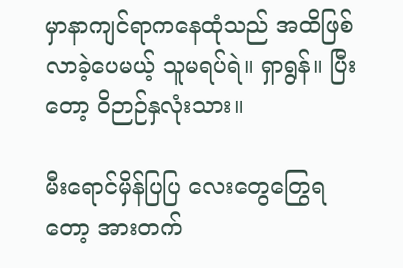မှာနာကျင်ရာကနေထုံသည် အထိဖြစ်လာခဲ့ပေမယ့် သူမရပ်ရဲ။ ရှာရွန်။ ပြီးတော့ ဝိဉာဉ်နှလုံးသား။

မီးရောင်မှိန်ပြပြ လေးတွေတြွေရတော့ အားတက်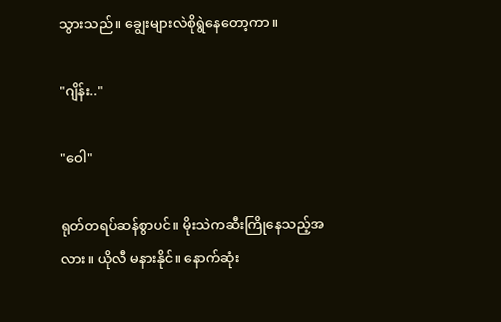သွားသည်။ ချွေးများလဲစိုရွဲနေတော့ကာ။

"ဂျိန်း.."

"ဝေါ"

ရုတ်တရပ်ဆန်စွာပင်။ မိုးသဲကဆီးကြိုနေသည့်အလား။ ယိုလီ မနားနိုင်။ နောက်ဆုံး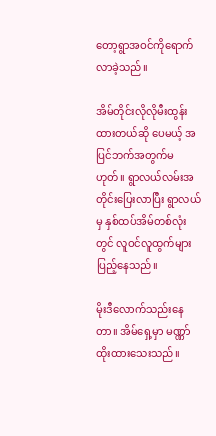တော့ရွာအဝင်ကိုရောက်လာခဲ့သည်။

အိမ်တိုင်းလိုလိုမီးထွန်းထားတယ်ဆို ပေမယ့် အပြင်ဘက်အတွက်မဟုတ်။ ရွာလယ်လမ်းအတိုင်းပြေးလာပြီး ရွာလယ်မှ နှစ်ထပ်အိမ်တစ်လုံးတွင် လူဝင်လူထွက်များပြည့်နေသည်။

မိုးဒီလောက်သည်းနေတာ။ အိမ်ရှေ့မှာ မဏ္ဏာ်ထိုးထားသေးသည်။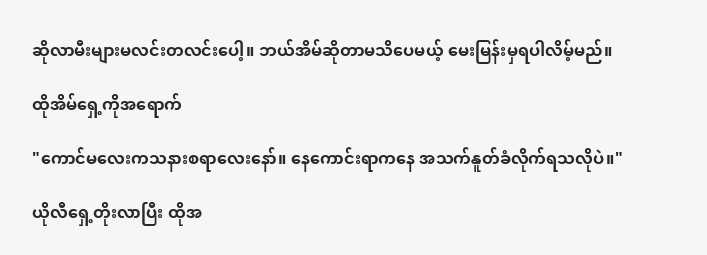ဆိုလာမီးများမလင်းတလင်းပေါ့။ ဘယ်အိမ်ဆိုတာမသိပေမယ့် မေးမြန်းမှရပါလိမ့်မည်။

ထိုအိမ်ရှေ့ကိုအရောက်

"ကောင်မလေးကသနားစရာလေးနော်။ နေကောင်းရာကနေ အသက်နူတ်ခံလိုက်ရသလိုပဲ။"

ယိုလီရှေ့တိုးလာပြီး ထိုအ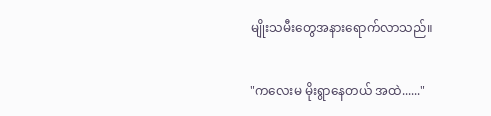မျိုးသမီးတွေအနားရောက်လာသည်။

"ကလေးမ မိုးရွာနေတယ် အထဲ......"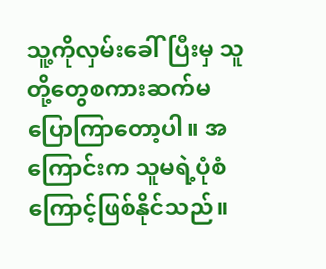သူ့ကိုလှမ်းခေါ်ပြီးမှ သူတို့တွေစကားဆက်မပြောကြာတော့ပါ။ အကြောင်းက သူမရဲ့ပုံစံကြောင့်ဖြစ်နိုင်သည်။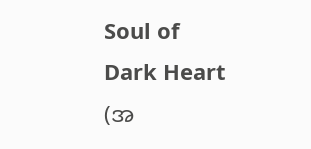Soul of Dark Heart (အ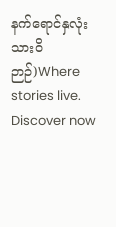နက်ရောင်နှလုံးသားဝိဉာဉ်)Where stories live. Discover now